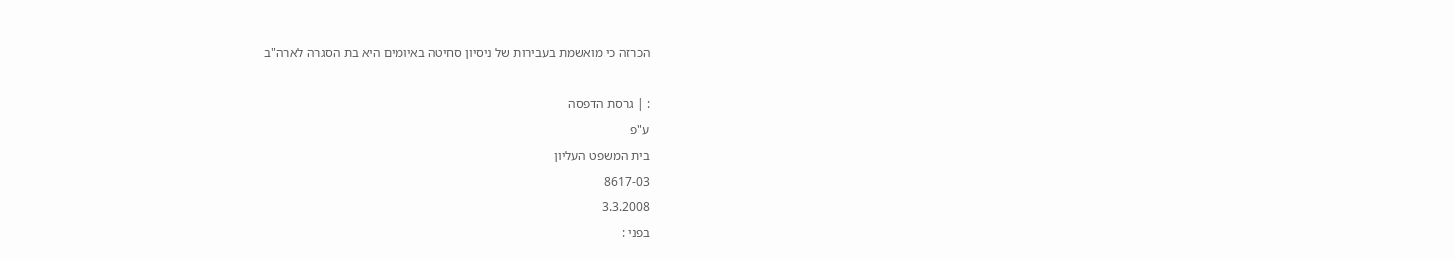הכרזה כי מואשמת בעבירות של ניסיון סחיטה באיומים היא בת הסגרה לארה"ב

: | גרסת הדפסה
ע"פ
בית המשפט העליון
8617-03
3.3.2008
בפני :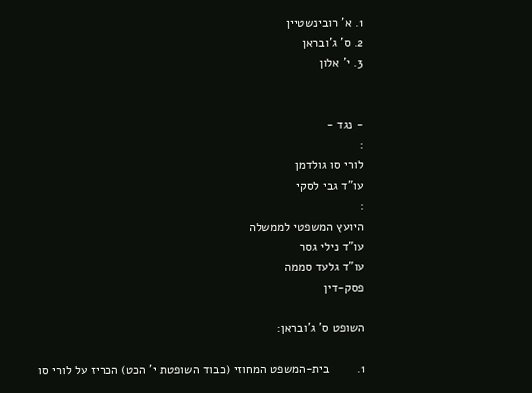1. א' רובינשטיין
2. ס' ג'ובראן
3. י' אלון


- נגד -
:
לורי סו גולדמן
עו"ד גבי לסקי
:
היועץ המשפטי לממשלה
עו"ד נילי גסר
עו"ד גלעד סממה
פסק-דין

השופט ס' ג'ובראן:

1.        בית-המשפט המחוזי (כבוד השופטת י' הכט) הכריז על לורי סו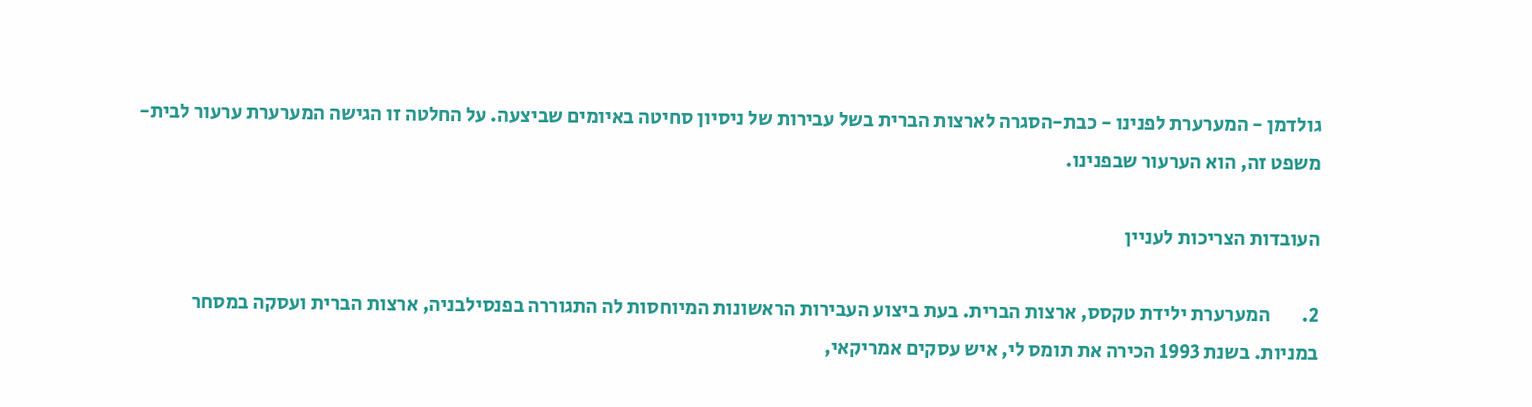גולדמן - המערערת לפנינו - כבת-הסגרה לארצות הברית בשל עבירות של ניסיון סחיטה באיומים שביצעה. על החלטה זו הגישה המערערת ערעור לבית-משפט זה, הוא הערעור שבפנינו.

העובדות הצריכות לעניין

2.        המערערת ילידת טקסס, ארצות הברית. בעת ביצוע העבירות הראשונות המיוחסות לה התגוררה בפנסילבניה, ארצות הברית ועסקה במסחר במניות. בשנת 1993 הכירה את תומס לי, איש עסקים אמריקאי,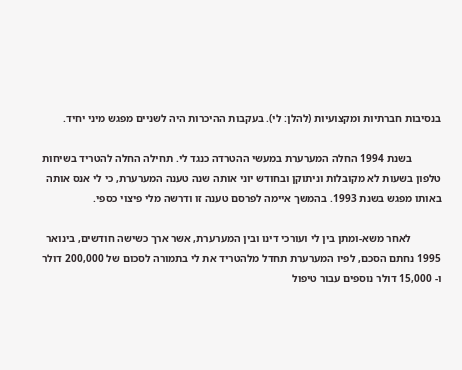בנסיבות חברתיות ומקצועיות (להלן: לי). בעקבות ההיכרות היה לשניים מפגש מיני יחיד.

           בשנת 1994 החלה המערערת במעשי ההטרדה כנגד לי. תחילה החלה להטריד בשיחות טלפון בשעות לא מקובלות וניתוקן ובחודש יוני אותה שנה טענה המערערת, כי לי אנס אותה באותו מפגש בשנת 1993. בהמשך איימה לפרסם טענה זו ודרשה מלי פיצוי כספי.

           לאחר משא-ומתן בין לי ועורכי דינו ובין המערערת, אשר ארך כשישה חודשים, בינואר 1995 נחתם הסכם, לפיו המערערת תחדל מלהטריד את לי בתמורה לסכום של 200,000 דולר ו- 15,000 דולר נוספים עבור טיפול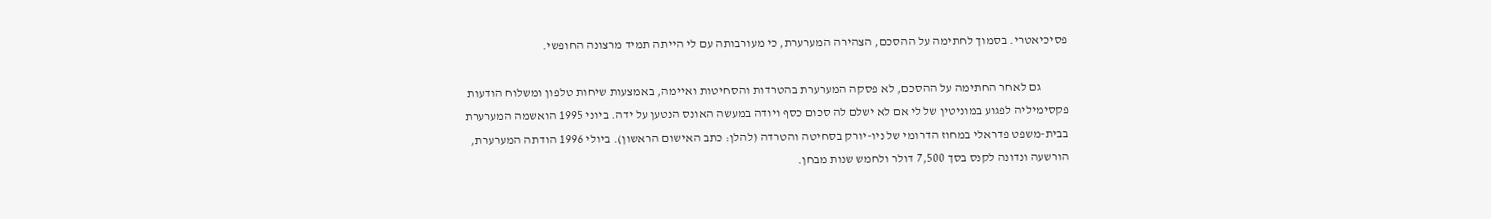פסיכיאטרי. בסמוך לחתימה על ההסכם, הצהירה המערערת, כי מעורבותה עם לי הייתה תמיד מרצונה החופשי.

           גם לאחר החתימה על ההסכם, לא פסקה המערערת בהטרדות והסחיטות ואיימה, באמצעות שיחות טלפון ומשלוח הודעות פקסימיליה לפגוע במוניטין של לי אם לא ישלם לה סכום כסף ויודה במעשה האונס הנטען על ידה. ביוני 1995 הואשמה המערערת בבית-משפט פדראלי במחוז הדרומי של ניו-יורק בסחיטה והטרדה (להלן: כתב האישום הראשון). ביולי 1996 הודתה המערערת, הורשעה ונדונה לקנס בסך 7,500 דולר ולחמש שנות מבחן.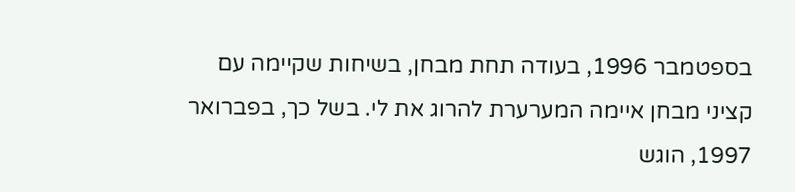בספטמבר 1996, בעודה תחת מבחן, בשיחות שקיימה עם קציני מבחן איימה המערערת להרוג את לי. בשל כך, בפברואר 1997, הוגש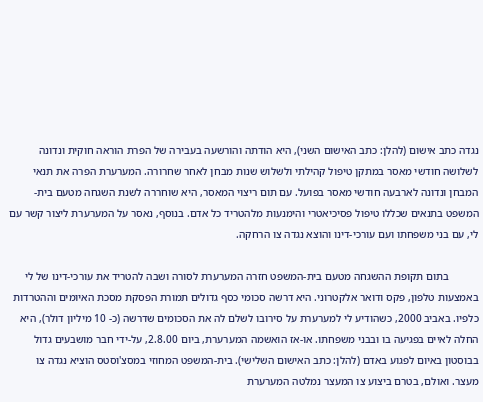נגדה כתב אישום (להלן: כתב האישום השני), היא הודתה והורשעה בעבירה של הפרת הוראה חוקית ונדונה לשלושה חודשי מאסר במתקן טיפול קהילתי ולשלוש שנות מבחן לאחר שחרורה. המערערת הפרה את תנאי המבחן ונדונה לארבעה חודשי מאסר בפועל. עם תום ריצוי המאסר, היא שוחררה לשנת השגחה מטעם בית-המשפט בתנאים שכללו טיפול פסיכיאטרי והימנעות מלהטריד כל אדם. בנוסף, נאסר על המערערת ליצור קשר עם לי, עם בני משפחתו ועם עורכי-דינו והוצא נגדה צו הרחקה.

           בתום תקופת ההשגחה מטעם בית-המשפט חזרה המערערת לסורה ושבה להטריד את עורכי-דינו של לי באמצעות טלפון, פקס ודואר אלקטרוני. היא דרשה סכומי כסף גדולים תמורת הפסקת מסכת האיומים וההטרדות כלפיו. באביב 2000, כשהודיע לי למערערת על סירובו לשלם לה את הסכומים שדרשה (כ- 10 מיליון דולר), היא החלה לאיים בפגיעה בו ובבני משפחתו. או-אז הואשמה המערערת, ביום 2.8.00, על-ידי חבר מושבעים גדול בבוסטון באיום לפגוע באדם (להלן: כתב האישום השלישי). בית-המשפט המחוזי במסצ'וסטס הוציא נגדה צו מעצר. ואולם, בטרם ביצוע צו המעצר נמלטה המערערת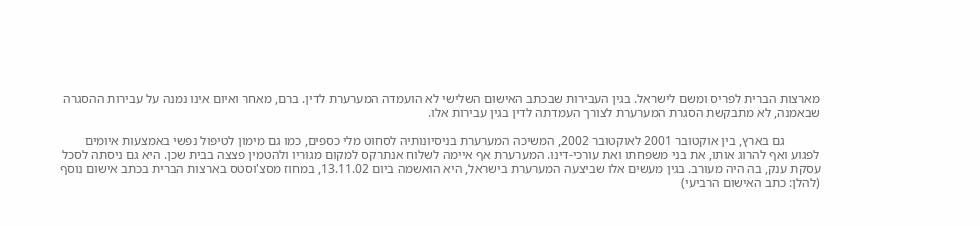מארצות הברית לפריס ומשם לישראל. בגין העבירות שבכתב האישום השלישי לא הועמדה המערערת לדין. ברם, מאחר ואיום אינו נמנה על עבירות ההסגרה שבאמנה, לא מתבקשת הסגרת המערערת לצורך העמדתה לדין בגין עבירות אלו.

           גם בארץ, בין אוקטובר 2001 לאוקטובר 2002, המשיכה המערערת בניסיונותיה לסחוט מלי כספים, כמו גם מימון לטיפול נפשי באמצעות איומים לפגוע ואף להרוג אותו, את בני משפחתו ואת עורכי-דינו. המערערת אף איימה לשלוח אנתרקס למקום מגוריו ולהטמין פצצה בבית שכן. היא גם ניסתה לסכל עסקת ענק, בה היה מעורב. בגין מעשים אלו שביצעה המערערת בישראל, היא הואשמה ביום 13.11.02, במחוז מסצ'וסטס בארצות הברית בכתב אישום נוסף (להלן: כתב האישום הרביעי)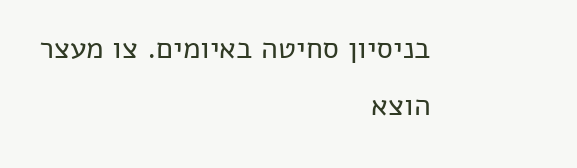בניסיון סחיטה באיומים. צו מעצר הוצא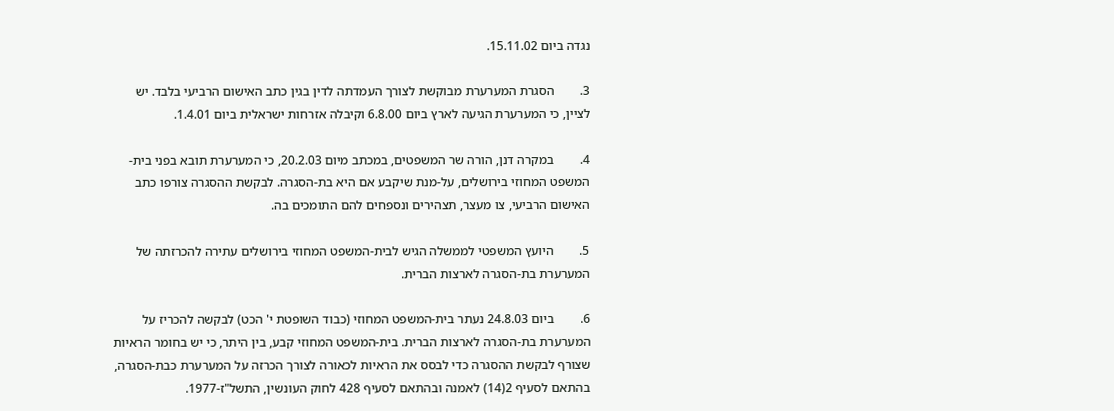נגדה ביום 15.11.02.

3.        הסגרת המערערת מבוקשת לצורך העמדתה לדין בגין כתב האישום הרביעי בלבד. יש לציין, כי המערערת הגיעה לארץ ביום 6.8.00 וקיבלה אזרחות ישראלית ביום 1.4.01.

4.        במקרה דנן, הורה שר המשפטים, במכתב מיום 20.2.03, כי המערערת תובא בפני בית-המשפט המחוזי בירושלים, על-מנת שיקבע אם היא בת-הסגרה. לבקשת ההסגרה צורפו כתב האישום הרביעי, צו מעצר, תצהירים ונספחים להם התומכים בה.

5.        היועץ המשפטי לממשלה הגיש לבית-המשפט המחוזי בירושלים עתירה להכרזתה של המערערת בת-הסגרה לארצות הברית.

6.        ביום 24.8.03 נעתר בית-המשפט המחוזי (כבוד השופטת י' הכט) לבקשה להכריז על המערערת בת-הסגרה לארצות הברית. בית-המשפט המחוזי קבע, בין היתר, כי יש בחומר הראיות שצורף לבקשת ההסגרה כדי לבסס את הראיות לכאורה לצורך הכרזה על המערערת כבת-הסגרה, בהתאם לסעיף 2(14) לאמנה ובהתאם לסעיף 428 לחוק העונשין, התשל"ז-1977.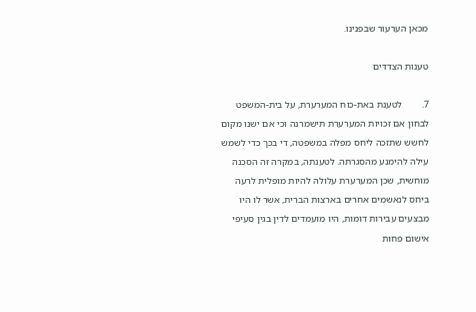מכאן הערעור שבפנינו.

טענות הצדדים

7.        לטענת באת-כוח המערערת, על בית-המשפט לבחון אם זכויות המערערת תישמרנה וכי אם ישנו מקום לחשש שתזכה ליחס מפלה במשפטה, די בכך כדי לשמש עילה להימנע מהסגרתה. לטענתה, במקרה זה הסכנה מוחשית, שכן המערערת עלולה להיות מופלית לרעה ביחס לנאשמים אחרים בארצות הברית, אשר לו היו מבצעים עבירות דומות, היו מועמדים לדין בגין סעיפי אישום פחות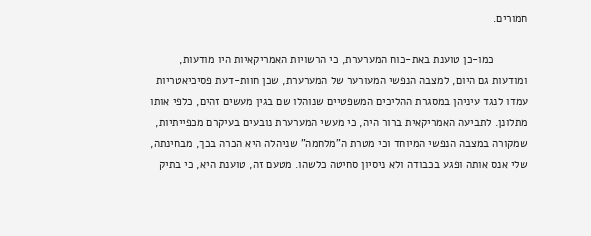חמורים.

           כמו-כן טוענת באת-כוח המערערת, כי הרשויות האמריקאיות היו מודעות, ומודעות גם היום, למצבה הנפשי המעורער של המערערת, שכן חוות-דעת פסיכיאטריות עמדו לנגד עיניהן במסגרת ההליכים המשפטיים שנוהלו שם בגין מעשים זהים, כלפי אותו מתלונן. לתביעה האמריקאית ברור היה, כי מעשי המערערת נובעים בעיקרם מכפייתיות, שמקורה במצבה הנפשי המיוחד וכי מטרת ה"מלחמה" שניהלה היא הכרה בכך, מבחינתה, שלי אנס אותה ופגע בכבודה ולא ניסיון סחיטה כלשהו. מטעם זה, טוענת היא, כי בתיק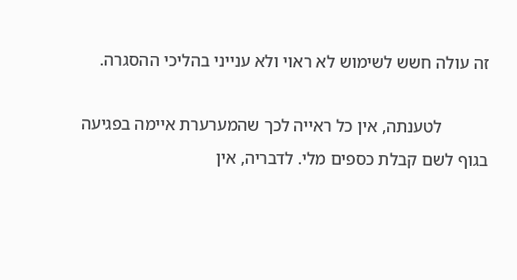זה עולה חשש לשימוש לא ראוי ולא ענייני בהליכי ההסגרה.

           לטענתה, אין כל ראייה לכך שהמערערת איימה בפגיעה בגוף לשם קבלת כספים מלי. לדבריה, אין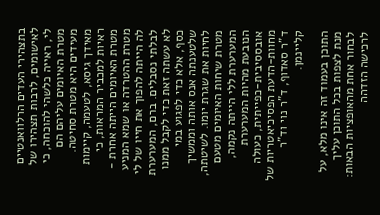בתצהירי העדים הרלוואנטיים לאישומים, לרבות תצהירו של לי, ראייה כלשהי להוכחה, כי מטרת האיומים עליהם הם מעידים היא מטרת סחיטה. מאידך גיסא, לטעמה, קיימות ראיות למכביר המראות, כי מטרת האיומים הייתה אחרת - מטרת ההטרדה או שמא המניע לה הייתה להפוך את חייו של לי לבלתי נסבלים. ברם, המערערת לא עשתה זאת כדי לקבל ממנו כסף, אלא כדי לפגוע במי שלטענתה אנס אותה וממשיך לחיות את שגרת יומו. לשיטתה, מטרת שיחות האיומים מטעם המערערת ללי הייתה נקמה, הנובעת מהיות המערערת אובססיבית-כפייתית, כעולה מחוות-הדעת הפסיכיאטריות של ד"ר סאדוף, ד"ר נוי וד"ר קליינמן.

התוכן בעמוד זה אינו מלא, על מנת לצפות בכל התוכן עליך לבחור אחת מהאופציות הבאות:
לרכישה הזדהה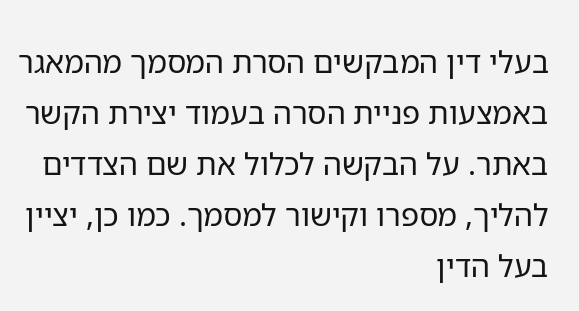בעלי דין המבקשים הסרת המסמך מהמאגר באמצעות פניית הסרה בעמוד יצירת הקשר באתר. על הבקשה לכלול את שם הצדדים להליך, מספרו וקישור למסמך. כמו כן, יציין בעל הדין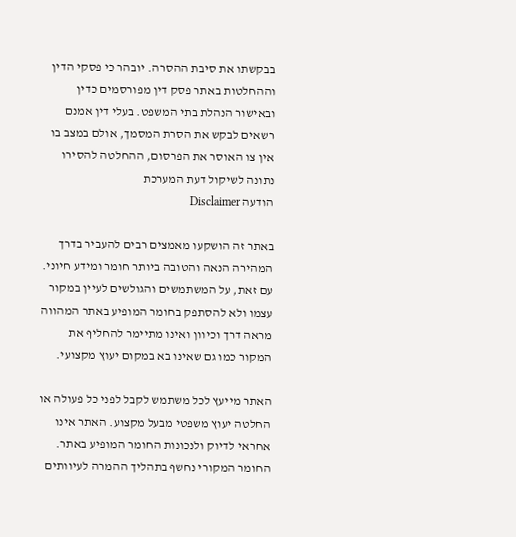בבקשתו את סיבת ההסרה. יובהר כי פסקי הדין וההחלטות באתר פסק דין מפורסמים כדין ובאישור הנהלת בתי המשפט. בעלי דין אמנם רשאים לבקש את הסרת המסמך, אולם במצב בו אין צו האוסר את הפרסום, ההחלטה להסירו נתונה לשיקול דעת המערכת
הודעה Disclaimer

באתר זה הושקעו מאמצים רבים להעביר בדרך המהירה הנאה והטובה ביותר חומר ומידע חיוני. עם זאת, על המשתמשים והגולשים לעיין במקור עצמו ולא להסתפק בחומר המופיע באתר המהווה מראה דרך וכיוון ואינו מתיימר להחליף את המקור כמו גם שאינו בא במקום יעוץ מקצועי.

האתר מייעץ לכל משתמש לקבל לפני כל פעולה או החלטה יעוץ משפטי מבעל מקצוע. האתר אינו אחראי לדיוק ולנכונות החומר המופיע באתר. החומר המקורי נחשף בתהליך ההמרה לעיוותים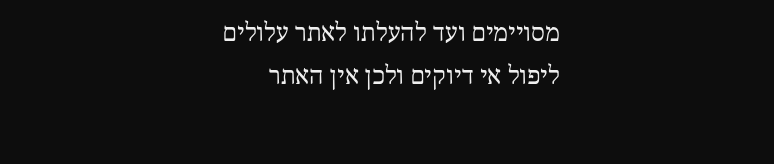מסויימים ועד להעלתו לאתר עלולים ליפול אי דיוקים ולכן אין האתר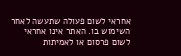אחראי לשום פעולה שתעשה לאחר השימוש בו. האתר אינו אחראי לשום פרסום או לאמיתות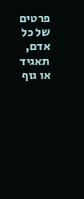פרטים של כל אדם, תאגיד או גוף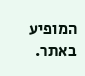המופיע באתר.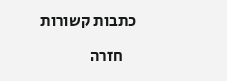כתבות קשורות

    חזרה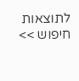לתוצאות חיפוש >>